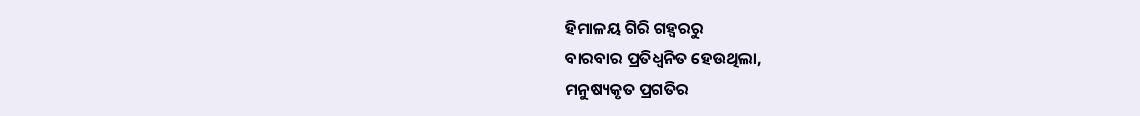ହିମାଳୟ ଗିରି ଗହ୍ୱରରୁ
ବାରବାର ପ୍ରତିଧ୍ୱନିତ ହେଉଥିଲା,
ମନୁଷ୍ୟକୃତ ପ୍ରଗତିର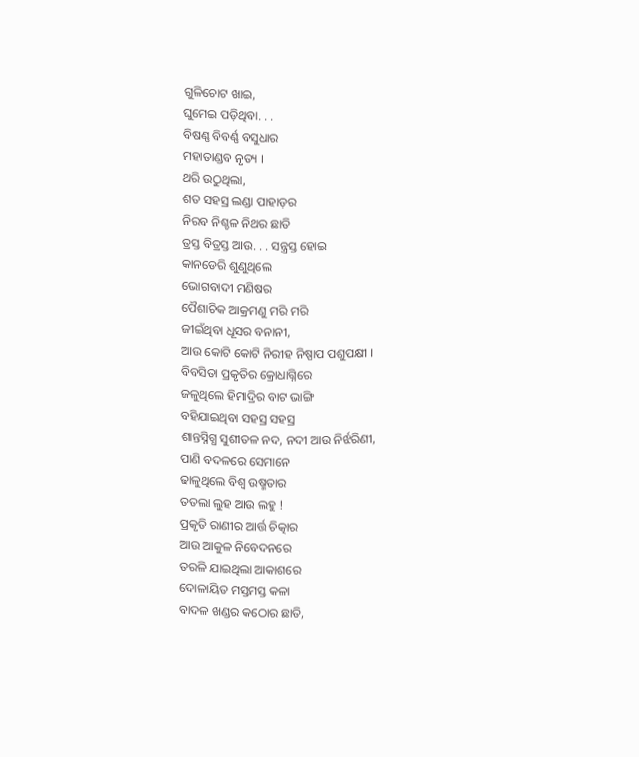ଗୁଳିଚୋଟ ଖାଇ,
ଘୁମେଇ ପଡ଼ିଥିବା. . .
ବିଷଣ୍ଣ ବିବର୍ଣ୍ଣ ବସୁଧାର
ମହାତାଣ୍ଡବ ନୃତ୍ୟ ।
ଥରି ଉଠୁଥିଲା,
ଶତ ସହସ୍ର ଲଣ୍ଡା ପାହାଡ଼ର
ନିରବ ନିଶ୍ଚଳ ନିଥର ଛାତି
ତ୍ରସ୍ତ ବିତ୍ରସ୍ତ ଆଉ. . . ସନ୍ତ୍ରସ୍ତ ହୋଇ
କାନଡେରି ଶୁଣୁଥିଲେ
ଭୋଗବାଦୀ ମଣିଷର
ପୈଶାଚିକ ଆକ୍ରମଣୁ ମରି ମରି
ଜୀଇଁଥିବା ଧୂସର ବନାନୀ,
ଆଉ କୋଟି କୋଟି ନିରୀହ ନିଷ୍ପାପ ପଶୁପକ୍ଷୀ ।
ବିବସିତା ପ୍ରକୃତିର କ୍ରୋଧାଗ୍ନିରେ
ଜଳୁଥିଲେ ହିମାଦ୍ରିର ବାଟ ଭାଙ୍ଗି
ବହିଯାଇଥିବା ସହସ୍ର ସହସ୍ର
ଶାନ୍ତସ୍ନିଗ୍ଧ ସୁଶୀତଳ ନଦ, ନଦୀ ଆଉ ନିର୍ଝରିଣୀ,
ପାଣି ବଦଳରେ ସେମାନେ
ଢାଳୁଥିଲେ ବିଶ୍ୱ ଉଷ୍ମତାର
ତତଲା ଲୁହ ଆଉ ଲହୁ !
ପ୍ରକୃତି ରାଣୀର ଆର୍ତ୍ତ ଚିତ୍କାର
ଆଉ ଆକୁଳ ନିବେଦନରେ
ତରଳି ଯାଇଥିଲା ଆକାଶରେ
ଦୋଳାୟିତ ମସ୍ତମସ୍ତ କଳା
ବାଦଳ ଖଣ୍ଡର କଠୋର ଛାତି,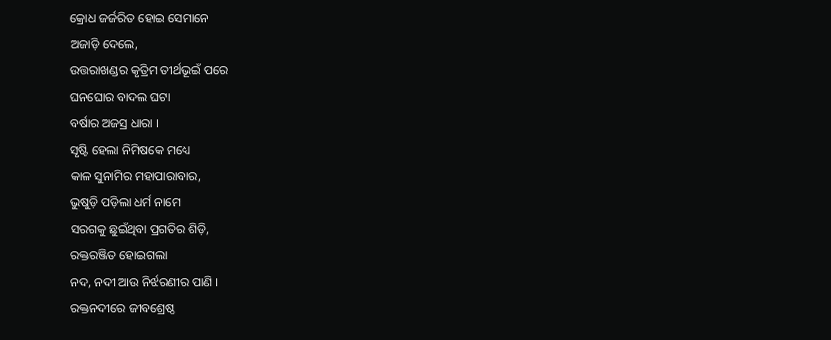କ୍ରୋଧ ଜର୍ଜରିତ ହୋଇ ସେମାନେ
ଅଜାଡ଼ି ଦେଲେ,
ଉତ୍ତରାଖଣ୍ଡର କୃତ୍ରିମ ତୀର୍ଥଭୂଇଁ ପରେ
ଘନଘୋର ବାଦଲ ଘଟା
ବର୍ଷାର ଅଜସ୍ର ଧାରା ।
ସୃଷ୍ଟି ହେଲା ନିମିଷକେ ମଧ୍ୟେ
କାଳ ସୁନାମିର ମହାପାରାବାର,
ଭୁଷୁଡ଼ି ପଡ଼ିଲା ଧର୍ମ ନାମେ
ସରଗକୁ ଛୁଇଁଥିବା ପ୍ରଗତିର ଶିଡ଼ି,
ରକ୍ତରଞ୍ଜିତ ହୋଇଗଲା
ନଦ, ନଦୀ ଆଉ ନିର୍ଝରଣୀର ପାଣି ।
ରକ୍ତନଦୀରେ ଜୀବଶ୍ରେଷ୍ଠ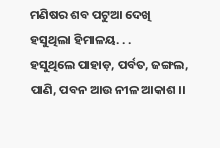ମଣିଷର ଶବ ପଟୁଆ ଦେଖି
ହସୁଥିଲା ହିମାଳୟ. . .
ହସୁଥିଲେ ପାହାଡ଼, ପର୍ବତ, ଜଙ୍ଗଲ,
ପାଣି, ପବନ ଆଉ ନୀଳ ଆକାଶ ।।